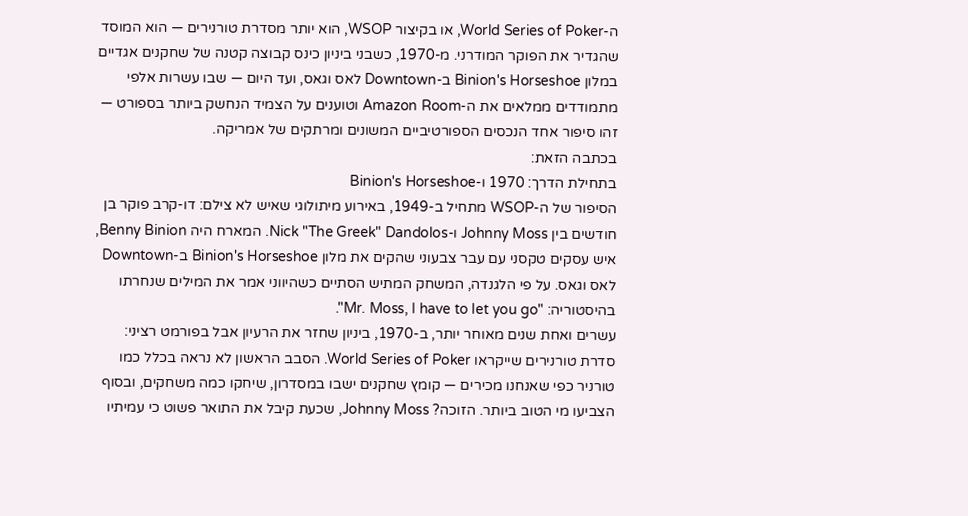ה-World Series of Poker, או בקיצור WSOP, הוא יותר מסדרת טורנירים — הוא המוסד שהגדיר את הפוקר המודרני. מ-1970, כשבני ביניון כינס קבוצה קטנה של שחקנים אגדיים במלון Binion's Horseshoe ב-Downtown לאס וגאס, ועד היום — שבו עשרות אלפי מתמודדים ממלאים את ה-Amazon Room וטוענים על הצמיד הנחשק ביותר בספורט — זהו סיפור אחד הנכסים הספורטיביים המשונים ומרתקים של אמריקה.
בכתבה הזאת:
בתחילת הדרך: 1970 ו-Binion's Horseshoe
הסיפור של ה-WSOP מתחיל ב-1949, באירוע מיתולוגי שאיש לא צילם: דו-קרב פוקר בן חודשים בין Johnny Moss ו-Nick "The Greek" Dandolos. המארח היה Benny Binion, איש עסקים טקסני עם עבר צבעוני שהקים את מלון Binion's Horseshoe ב-Downtown לאס וגאס. על פי הלגנדה, המשחק המתיש הסתיים כשהיווני אמר את המילים שנחרתו בהיסטוריה: "Mr. Moss, I have to let you go".
עשרים ואחת שנים מאוחר יותר, ב-1970, ביניון שחזר את הרעיון אבל בפורמט רציני: סדרת טורנירים שייקראו World Series of Poker. הסבב הראשון לא נראה בכלל כמו טורניר כפי שאנחנו מכירים — קומץ שחקנים ישבו במסדרון, שיחקו כמה משחקים, ובסוף הצביעו מי הטוב ביותר. הזוכה? Johnny Moss, שכעת קיבל את התואר פשוט כי עמיתיו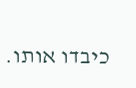כיבדו אותו.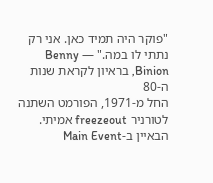"פוקר היה תמיד כאן. אני רק נתתי לו במה." — Benny Binion, בראיון לקראת שנות ה-80
החל מ-1971, הפורמט השתנה לטורניר freezeout אמיתי. הבאיין ב-Main Event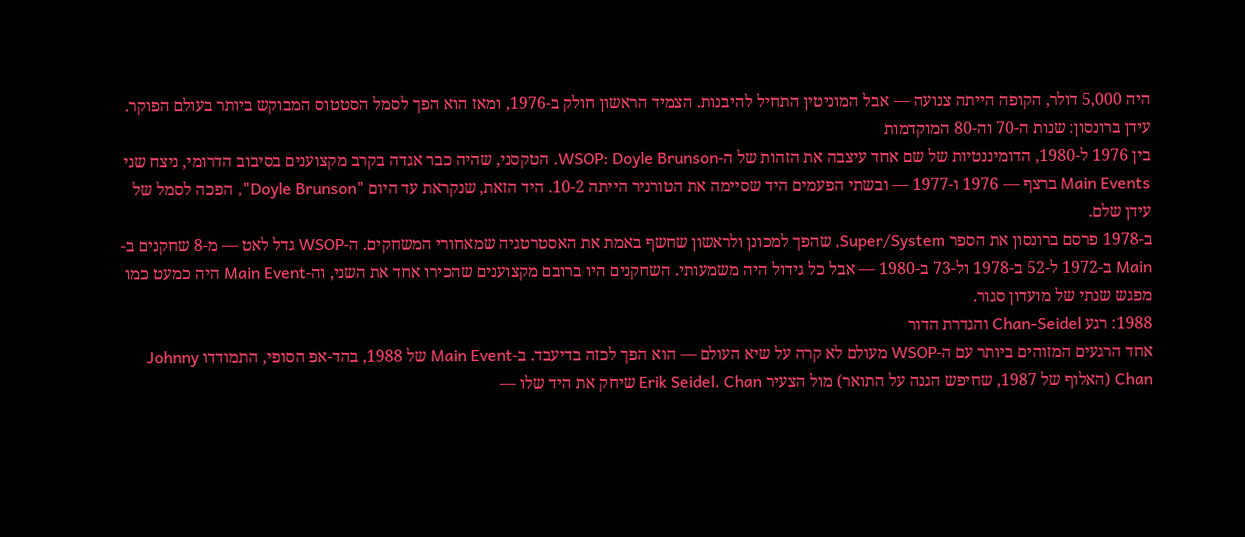היה 5,000 דולר, הקופה הייתה צנועה — אבל המוניטין התחיל להיבנות. הצמיד הראשון חולק ב-1976, ומאז הוא הפך לסמל הסטטוס המבוקש ביותר בעולם הפוקר.
עידן ברונסון: שנות ה-70 וה-80 המוקדמות
בין 1976 ל-1980, הדומיננטיות של שם אחד עיצבה את הזהות של ה-WSOP: Doyle Brunson. הטקסני, שהיה כבר אגדה בקרב מקצוענים בסיבוב הדרומי, ניצח שני Main Events ברצף — 1976 ו-1977 — ובשתי הפעמים היד שסיימה את הטורניר הייתה 10-2. היד הזאת, שנקראת עד היום "Doyle Brunson", הפכה לסמל של עידן שלם.
ב-1978 פרסם ברונסון את הספר Super/System, שהפך למכונן ולראשון שחשף באמת את האסטרטגיה שמאחורי המשחקים. ה-WSOP גדל לאט — מ-8 שחקנים ב-Main ב-1972 ל-52 ב-1978 ול-73 ב-1980 — אבל כל גידול היה משמעותי. השחקנים היו ברובם מקצוענים שהכירו אחד את השני, וה-Main Event היה כמעט כמו מפגש שנתי של מועדון סגור.
1988: רגע Chan-Seidel והגדרת הדור
אחד הרגעים המזוהים ביותר עם ה-WSOP מעולם לא קרה על שיא העולם — הוא הפך לכזה בדיעבד. ב-Main Event של 1988, בהד-אפ הסופי, התמודדו Johnny Chan (האלוף של 1987, שחיפש הגנה על התואר) מול הצעיר Erik Seidel. Chan שיחק את היד שלו —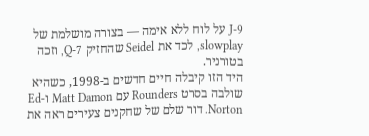J-9 על לוח ללא אימה — בצורה מושלמת של slowplay, לכד את Seidel שהחזיק Q-7, וזכה בטורניר.
היד הזו קיבלה חיים חדשים ב-1998, כשהיא שולבה בסרט Rounders עם Matt Damon ו-Ed Norton. דור שלם של שחקנים צעירים ראה את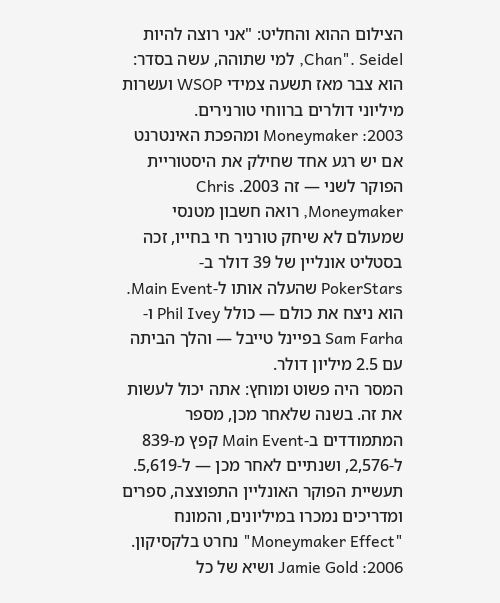הצילום ההוא והחליט: "אני רוצה להיות Chan". Seidel, למי שתוהה, עשה בסדר: הוא צבר מאז תשעה צמידי WSOP ועשרות מיליוני דולרים ברווחי טורנירים.
2003: Moneymaker ומהפכת האינטרנט
אם יש רגע אחד שחילק את היסטוריית הפוקר לשני — זה 2003. Chris Moneymaker, רואה חשבון מטנסי שמעולם לא שיחק טורניר חי בחייו, זכה בסטליט אונליין של 39 דולר ב-PokerStars שהעלה אותו ל-Main Event. הוא ניצח את כולם — כולל Phil Ivey ו-Sam Farha בפיינל טייבל — והלך הביתה עם 2.5 מיליון דולר.
המסר היה פשוט ומוחץ: אתה יכול לעשות את זה. בשנה שלאחר מכן, מספר המתמודדים ב-Main Event קפץ מ-839 ל-2,576, ושנתיים לאחר מכן — ל-5,619. תעשיית הפוקר האונליין התפוצצה, ספרים ומדריכים נמכרו במיליונים, והמונח "Moneymaker Effect" נחרט בלקסיקון.
2006: Jamie Gold ושיא של כל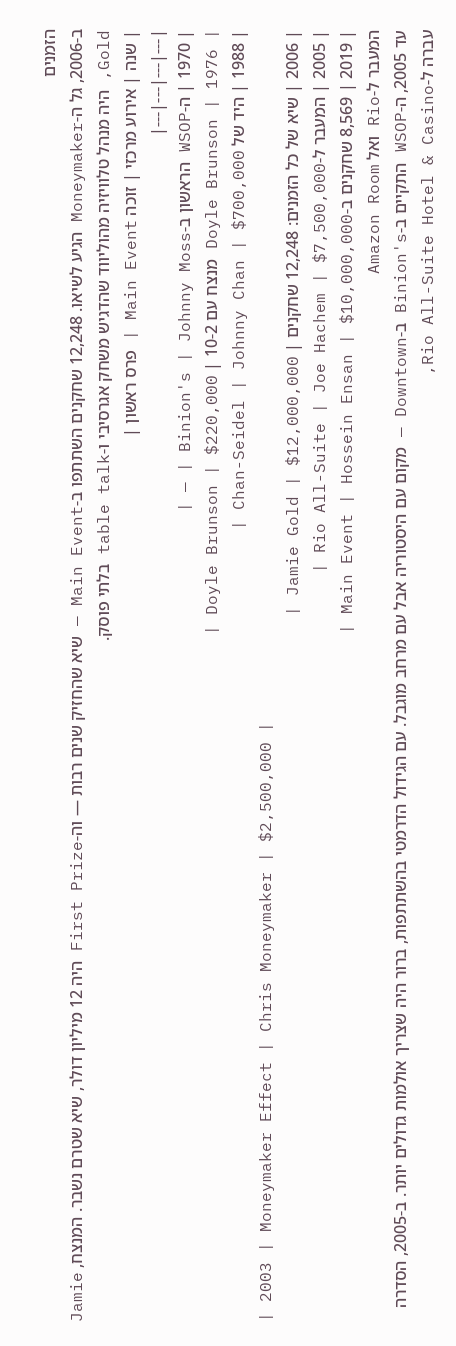הזמנים
ב-2006, גל ה-Moneymaker הגיע לשיאו. 12,248 שחקנים השתתפו ב-Main Event — שיא שהחזיק שנים רבות — וה-First Prize היה 12 מיליון דולר, שיא שטרם נשבר. המנצח, Jamie Gold, היה מנהל טלוויזיה מהוליווד שהדגיש משחק אגרסיבי ו-table talk בלתי פוסק.
| שנה | אירוע מרכזי | זוכה Main Event | פרס ראשון |
|---|---|---|---|
| 1970 | ה-WSOP הראשון ב-Binion's | Johnny Moss | — |
| 1976 | Doyle Brunson מנצח עם 10-2 | Doyle Brunson | $220,000 |
| 1988 | היד של Chan-Seidel | Johnny Chan | $700,000 |
| 2003 | Moneymaker Effect | Chris Moneymaker | $2,500,000 |
| 2006 | שיא של כל הזמנים: 12,248 שחקנים | Jamie Gold | $12,000,000 |
| 2005 | המעבר ל-Rio All-Suite | Joe Hachem | $7,500,000 |
| 2019 | 8,569 שחקנים ב-Main Event | Hossein Ensan | $10,000,000 |
המעבר ל-Rio ואל Amazon Room
עד 2005, ה-WSOP התקיים ב-Binion's ב-Downtown — מקום עם היסטוריה אבל עם מרחב מוגבל. עם הגידול הדרמטי בהשתתפות, ברור היה שצריך אולמות גדולים יותר. ב-2005, הסדרה עברה ל-Rio All-Suite Hotel & Casino,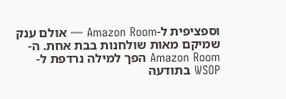וספציפית ל-Amazon Room — אולם ענק שמיקם מאות שולחנות בבת אחת. ה-Amazon Room הפך למילה נרדפת ל-WSOP בתודעה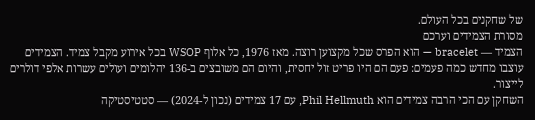של שחקנים בכל העולם.
מסורת הצמידים וערכם
הצמיד — bracelet — הוא הפרס שכל מקצוען רוצה. מאז 1976, כל אלוף WSOP בכל אירוע מקבל צמיד. הצמידים עוצבו מחדש כמה פעמים: פעם הם היו פריט זול יחסית, והיום הם משובצים ב-136 יהלומים ועולים עשרות אלפי דולרים לייצור.
השחקן עם הכי הרבה צמידים הוא Phil Hellmuth, עם 17 צמידים (נכון ל-2024) — סטטיסטיקה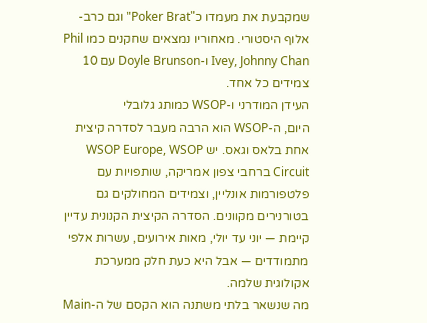שמקבעת את מעמדו כ"Poker Brat" וגם כרב-אלוף היסטורי. מאחוריו נמצאים שחקנים כמו Phil Ivey, Johnny Chan ו-Doyle Brunson עם 10 צמידים כל אחד.
העידן המודרני ו-WSOP כמותג גלובלי
היום, ה-WSOP הוא הרבה מעבר לסדרה קיצית אחת בלאס וגאס. יש WSOP Europe, WSOP Circuit ברחבי צפון אמריקה, שותפויות עם פלטפורמות אונליין, וצמידים המחולקים גם בטורנירים מקוונים. הסדרה הקיצית הקנונית עדיין קיימת — יוני עד יולי, מאות אירועים, עשרות אלפי מתמודדים — אבל היא כעת חלק ממערכת אקולוגית שלמה.
מה שנשאר בלתי משתנה הוא הקסם של ה-Main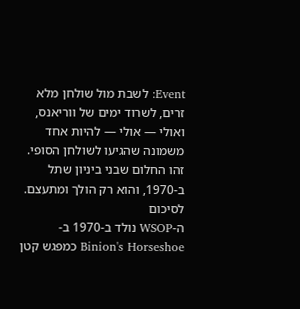Event: לשבת מול שולחן מלא זרים, לשרוד ימים של ווריאנס, ואולי — אולי — להיות אחד משמונה שהגיעו לשולחן הסופי. זהו החלום שבני ביניון שתל ב-1970, והוא רק הולך ומתעצם.
לסיכום
ה-WSOP נולד ב-1970 ב-Binion's Horseshoe כמפגש קטן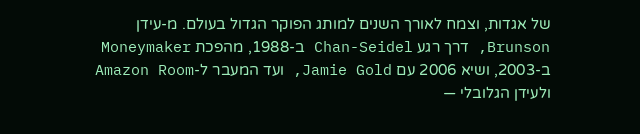של אגדות, וצמח לאורך השנים למותג הפוקר הגדול בעולם. מ-עידן Brunson, דרך רגע Chan-Seidel ב-1988, מהפכת Moneymaker ב-2003, ושיא 2006 עם Jamie Gold, ועד המעבר ל-Amazon Room ולעידן הגלובלי —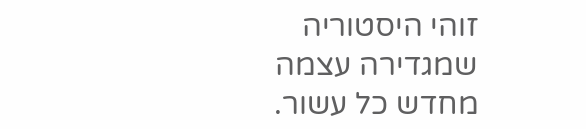זוהי היסטוריה שמגדירה עצמה מחדש כל עשור.